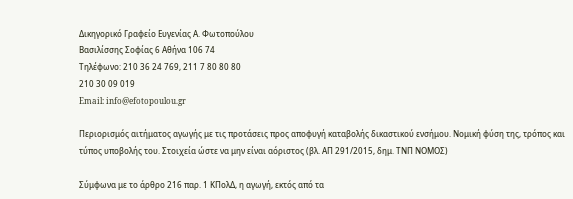Δικηγορικό Γραφείο Ευγενίας Α. Φωτοπούλου
Βασιλίσσης Σοφίας 6 Αθήνα 106 74
Τηλέφωνο: 210 36 24 769, 211 7 80 80 80
210 30 09 019
Email: info@efotopoulou.gr

Περιορισμός αιτήματος αγωγής με τις προτάσεις προς αποφυγή καταβολής δικαστικού ενσήμου. Νομική φύση της, τρόπος και τύπος υποβολής του. Στοιχεία ώστε να μην είναι αόριστος (βλ. ΑΠ 291/2015, δημ. ΤΝΠ ΝΟΜΟΣ)

Σύμφωνα με το άρθρο 216 παρ. 1 ΚΠολΔ, η αγωγή, εκτός από τα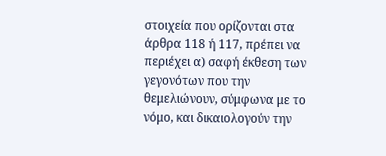στοιχεία που ορίζονται στα άρθρα 118 ή 117, πρέπει να περιέχει α) σαφή έκθεση των γεγονότων που την θεμελιώνουν, σύμφωνα με το νόμο, και δικαιολογούν την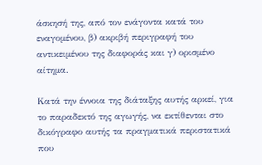άσκησή της, από τον ενάγοντα κατά του εναγομένου, β) ακριβή περιγραφή του αντικειμένου της διαφοράς και γ) ορισμένο αίτημα.

Κατά την έννοια της διάταξης αυτής αρκεί, για το παραδεκτό της αγωγής, να εκτίθενται στο δικόγραφο αυτής τα πραγματικά περιστατικά που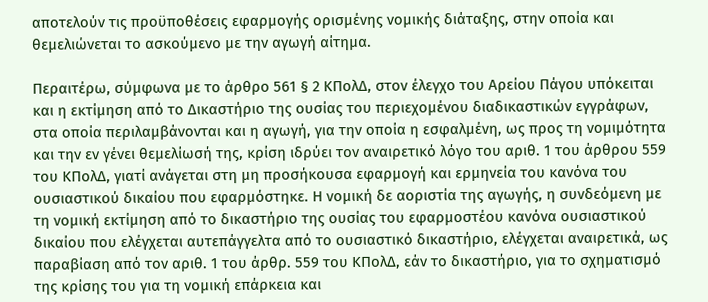αποτελούν τις προϋποθέσεις εφαρμογής ορισμένης νομικής διάταξης, στην οποία και θεμελιώνεται το ασκούμενο με την αγωγή αίτημα.

Περαιτέρω, σύμφωνα με το άρθρο 561 § 2 ΚΠολΔ, στον έλεγχο του Αρείου Πάγου υπόκειται και η εκτίμηση από το Δικαστήριο της ουσίας του περιεχομένου διαδικαστικών εγγράφων, στα οποία περιλαμβάνονται και η αγωγή, για την οποία η εσφαλμένη, ως προς τη νομιμότητα και την εν γένει θεμελίωσή της, κρίση ιδρύει τον αναιρετικό λόγο του αριθ. 1 του άρθρου 559 του ΚΠολΔ, γιατί ανάγεται στη μη προσήκουσα εφαρμογή και ερμηνεία του κανόνα του ουσιαστικού δικαίου που εφαρμόστηκε. Η νομική δε αοριστία της αγωγής, η συνδεόμενη με τη νομική εκτίμηση από το δικαστήριο της ουσίας του εφαρμοστέου κανόνα ουσιαστικού δικαίου που ελέγχεται αυτεπάγγελτα από το ουσιαστικό δικαστήριο, ελέγχεται αναιρετικά, ως παραβίαση από τον αριθ. 1 του άρθρ. 559 του ΚΠολΔ, εάν το δικαστήριο, για το σχηματισμό της κρίσης του για τη νομική επάρκεια και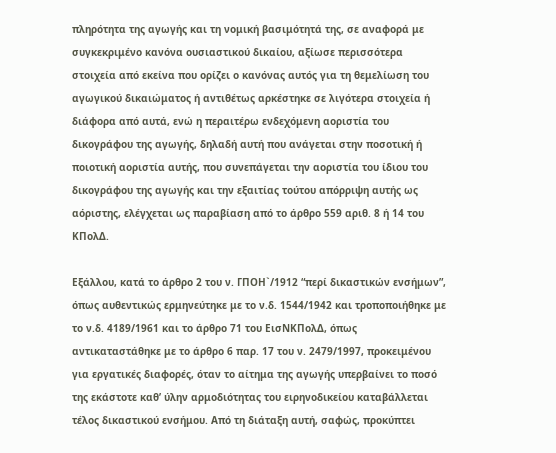πληρότητα της αγωγής και τη νομική βασιμότητά της, σε αναφορά με συγκεκριμένο κανόνα ουσιαστικού δικαίου, αξίωσε περισσότερα στοιχεία από εκείνα που ορίζει ο κανόνας αυτός για τη θεμελίωση του αγωγικού δικαιώματος ή αντιθέτως αρκέστηκε σε λιγότερα στοιχεία ή διάφορα από αυτά, ενώ η περαιτέρω ενδεχόμενη αοριστία του δικογράφου της αγωγής, δηλαδή αυτή που ανάγεται στην ποσοτική ή ποιοτική αοριστία αυτής, που συνεπάγεται την αοριστία του ίδιου του δικογράφου της αγωγής και την εξαιτίας τούτου απόρριψη αυτής ως αόριστης, ελέγχεται ως παραβίαση από το άρθρο 559 αριθ. 8 ή 14 του ΚΠολΔ.

Εξάλλου, κατά το άρθρο 2 του ν. ΓΠΟH`/1912 “περί δικαστικών ενσήμων”, όπως αυθεντικώς ερμηνεύτηκε με το ν.δ. 1544/1942 και τροποποιήθηκε με το ν.δ. 4189/1961 και το άρθρο 71 του ΕισΝΚΠολΔ, όπως αντικαταστάθηκε με το άρθρο 6 παρ. 17 του ν. 2479/1997, προκειμένου για εργατικές διαφορές, όταν το αίτημα της αγωγής υπερβαίνει το ποσό της εκάστοτε καθ’ ύλην αρμοδιότητας του ειρηνοδικείου καταβάλλεται τέλος δικαστικού ενσήμου. Από τη διάταξη αυτή, σαφώς, προκύπτει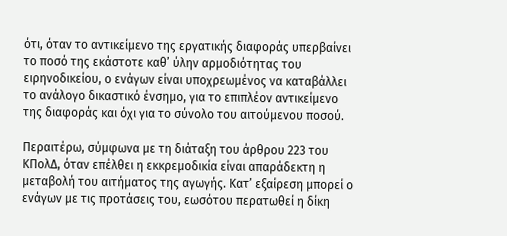ότι, όταν το αντικείμενο της εργατικής διαφοράς υπερβαίνει το ποσό της εκάστοτε καθ’ ύλην αρμοδιότητας του ειρηνοδικείου, ο ενάγων είναι υποχρεωμένος να καταβάλλει το ανάλογο δικαστικό ένσημο, για το επιπλέον αντικείμενο της διαφοράς και όχι για το σύνολο του αιτούμενου ποσού.

Περαιτέρω, σύμφωνα με τη διάταξη του άρθρου 223 του KΠολΔ, όταν επέλθει η εκκρεμοδικία είναι απαράδεκτη η μεταβολή του αιτήματος της αγωγής. Κατ’ εξαίρεση μπορεί ο ενάγων με τις προτάσεις του, εωσότου περατωθεί η δίκη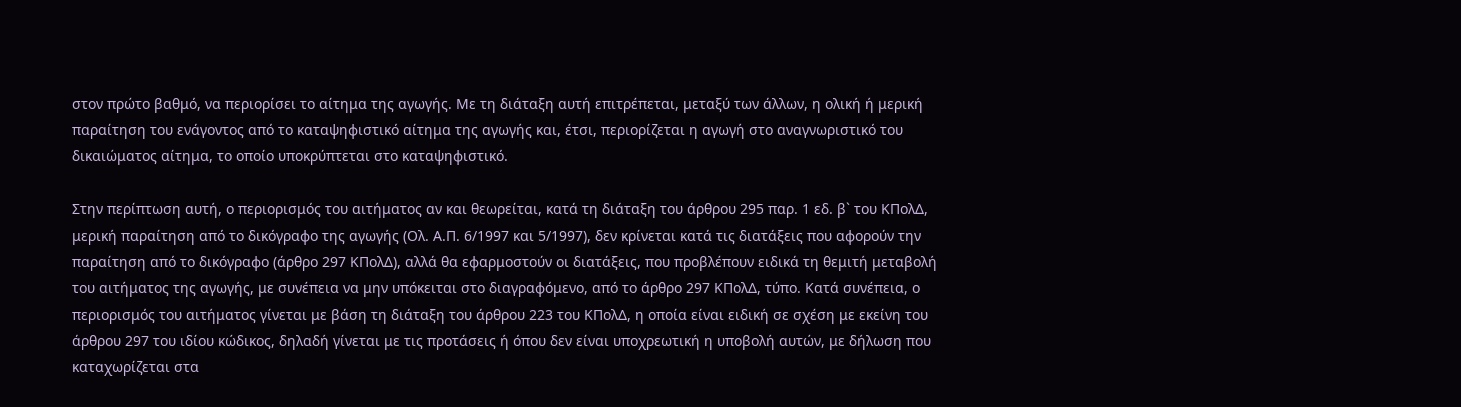στον πρώτο βαθμό, να περιορίσει το αίτημα της αγωγής. Με τη διάταξη αυτή επιτρέπεται, μεταξύ των άλλων, η ολική ή μερική παραίτηση του ενάγοντος από το καταψηφιστικό αίτημα της αγωγής και, έτσι, περιορίζεται η αγωγή στο αναγνωριστικό του δικαιώματος αίτημα, το οποίο υποκρύπτεται στο καταψηφιστικό.

Στην περίπτωση αυτή, ο περιορισμός του αιτήματος αν και θεωρείται, κατά τη διάταξη του άρθρου 295 παρ. 1 εδ. β` του KΠολΔ, μερική παραίτηση από το δικόγραφο της αγωγής (Ολ. Α.Π. 6/1997 και 5/1997), δεν κρίνεται κατά τις διατάξεις που αφορούν την παραίτηση από το δικόγραφο (άρθρο 297 KΠολΔ), αλλά θα εφαρμοστούν οι διατάξεις, που προβλέπουν ειδικά τη θεμιτή μεταβολή του αιτήματος της αγωγής, με συνέπεια να μην υπόκειται στο διαγραφόμενο, από το άρθρο 297 KΠολΔ, τύπο. Κατά συνέπεια, ο περιορισμός του αιτήματος γίνεται με βάση τη διάταξη του άρθρου 223 του KΠολΔ, η οποία είναι ειδική σε σχέση με εκείνη του άρθρου 297 του ιδίου κώδικος, δηλαδή γίνεται με τις προτάσεις ή όπου δεν είναι υποχρεωτική η υποβολή αυτών, με δήλωση που καταχωρίζεται στα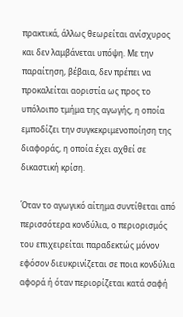πρακτικά, άλλως θεωρείται ανίσχυρος και δεν λαμβάνεται υπόψη. Με την παραίτηση, βέβαια, δεν πρέπει να προκαλείται αοριστία ως προς το υπόλοιπο τμήμα της αγωγής, η οποία εμποδίζει την συγκεκριμενοποίηση της διαφοράς, η οποία έχει αχθεί σε δικαστική κρίση.

Όταν το αγωγικό αίτημα συντίθεται από περισσότερα κονδύλια, ο περιορισμός του επιχειρείται παραδεκτώς μόνον εφόσον διευκρινίζεται σε ποια κονδύλια αφορά ή όταν περιορίζεται κατά σαφή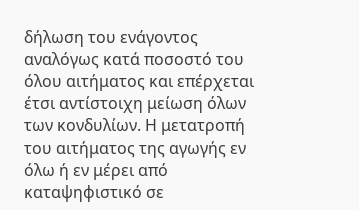δήλωση του ενάγοντος αναλόγως κατά ποσοστό του όλου αιτήματος και επέρχεται έτσι αντίστοιχη μείωση όλων των κονδυλίων. Η μετατροπή του αιτήματος της αγωγής εν όλω ή εν μέρει από καταψηφιστικό σε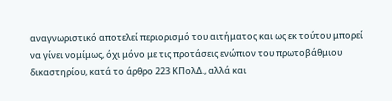αναγνωριστικό αποτελεί περιορισμό του αιτήματος και ως εκ τούτου μπορεί να γίνει νομίμως, όχι μόνο με τις προτάσεις ενώπιον του πρωτοβάθμιου δικαστηρίου, κατά το άρθρο 223 KΠολΔ., αλλά και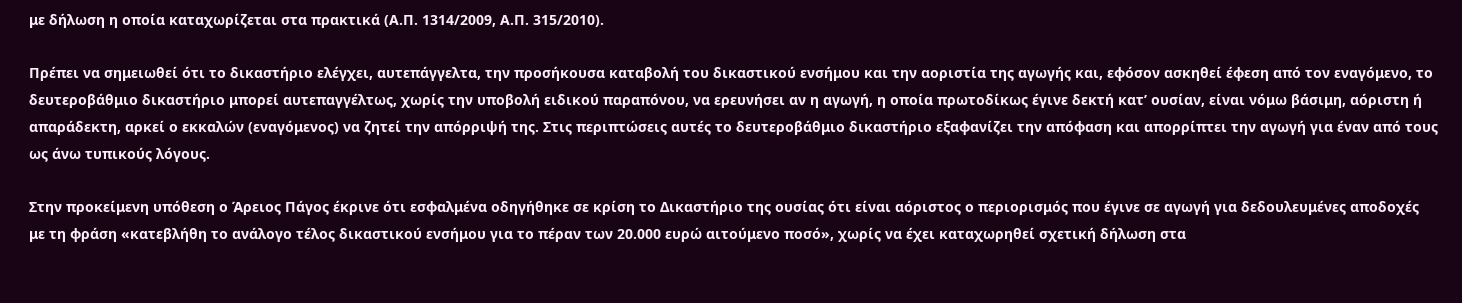με δήλωση η οποία καταχωρίζεται στα πρακτικά (Α.Π. 1314/2009, Α.Π. 315/2010).

Πρέπει να σημειωθεί ότι το δικαστήριο ελέγχει, αυτεπάγγελτα, την προσήκουσα καταβολή του δικαστικού ενσήμου και την αοριστία της αγωγής και, εφόσον ασκηθεί έφεση από τον εναγόμενο, το δευτεροβάθμιο δικαστήριο μπορεί αυτεπαγγέλτως, χωρίς την υποβολή ειδικού παραπόνου, να ερευνήσει αν η αγωγή, η οποία πρωτοδίκως έγινε δεκτή κατ’ ουσίαν, είναι νόμω βάσιμη, αόριστη ή απαράδεκτη, αρκεί ο εκκαλών (εναγόμενος) να ζητεί την απόρριψή της. Στις περιπτώσεις αυτές το δευτεροβάθμιο δικαστήριο εξαφανίζει την απόφαση και απορρίπτει την αγωγή για έναν από τους ως άνω τυπικούς λόγους.

Στην προκείμενη υπόθεση ο Άρειος Πάγος έκρινε ότι εσφαλμένα οδηγήθηκε σε κρίση το Δικαστήριο της ουσίας ότι είναι αόριστος ο περιορισμός που έγινε σε αγωγή για δεδουλευμένες αποδοχές με τη φράση «κατεβλήθη το ανάλογο τέλος δικαστικού ενσήμου για το πέραν των 20.000 ευρώ αιτούμενο ποσό», χωρίς να έχει καταχωρηθεί σχετική δήλωση στα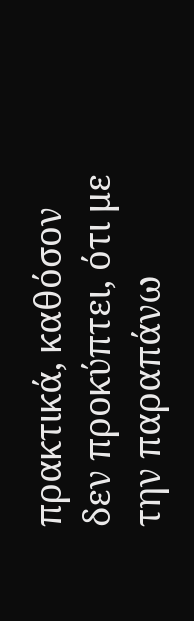πρακτικά, καθόσον δεν προκύπτει, ότι με την παραπάνω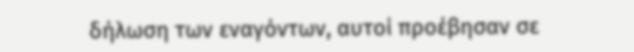δήλωση των εναγόντων, αυτοί προέβησαν σε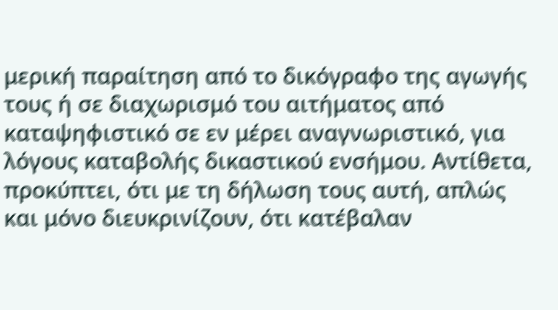μερική παραίτηση από το δικόγραφο της αγωγής τους ή σε διαχωρισμό του αιτήματος από καταψηφιστικό σε εν μέρει αναγνωριστικό, για λόγους καταβολής δικαστικού ενσήμου. Αντίθετα, προκύπτει, ότι με τη δήλωση τους αυτή, απλώς και μόνο διευκρινίζουν, ότι κατέβαλαν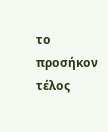το προσήκον τέλος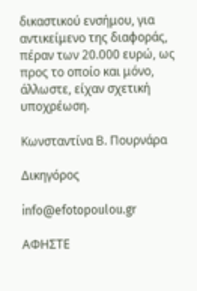δικαστικού ενσήμου, για αντικείμενο της διαφοράς, πέραν των 20.000 ευρώ, ως προς το οποίο και μόνο, άλλωστε, είχαν σχετική υποχρέωση.

Κωνσταντίνα Β. Πουρνάρα

Δικηγόρος

info@efotopoulou.gr

ΑΦΗΣΤΕ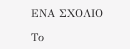ΕΝΑ ΣΧΟΛΙΟ

Το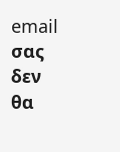email σας δεν θα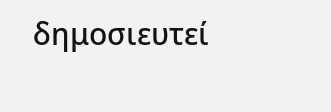δημοσιευτεί